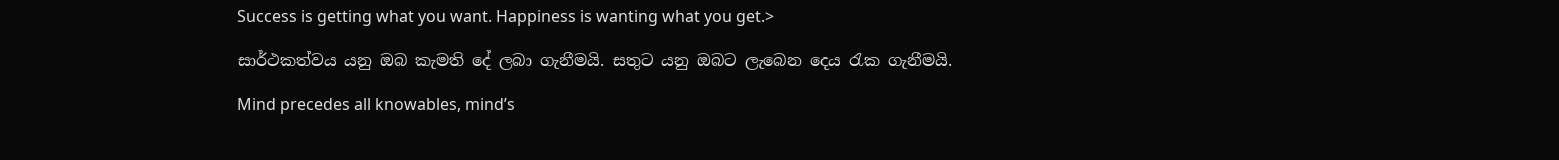Success is getting what you want. Happiness is wanting what you get.>

සාර්ථකත්වය යනු ඔබ කැමති දේ ලබා ගැනීමයි. සතුට යනු ඔබට ලැබෙන දෙය රැක ගැනීමයි.

Mind precedes all knowables, mind’s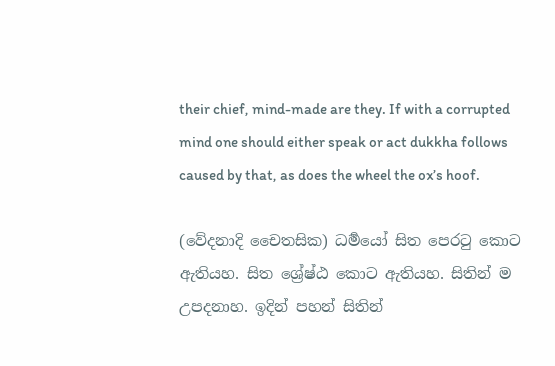their chief, mind-made are they. If with a corrupted mind one should either speak or act dukkha follows caused by that, as does the wheel the ox’s hoof.

(වේදනාදි චෛතසික) ධර්‍මයෝ සිත පෙරටු කොට ඇතියහ. සිත ශ්‍රේෂ්ඨ කොට ඇතියහ. සිතින් ම උපදනාහ. ඉදින් පහන් සිතින්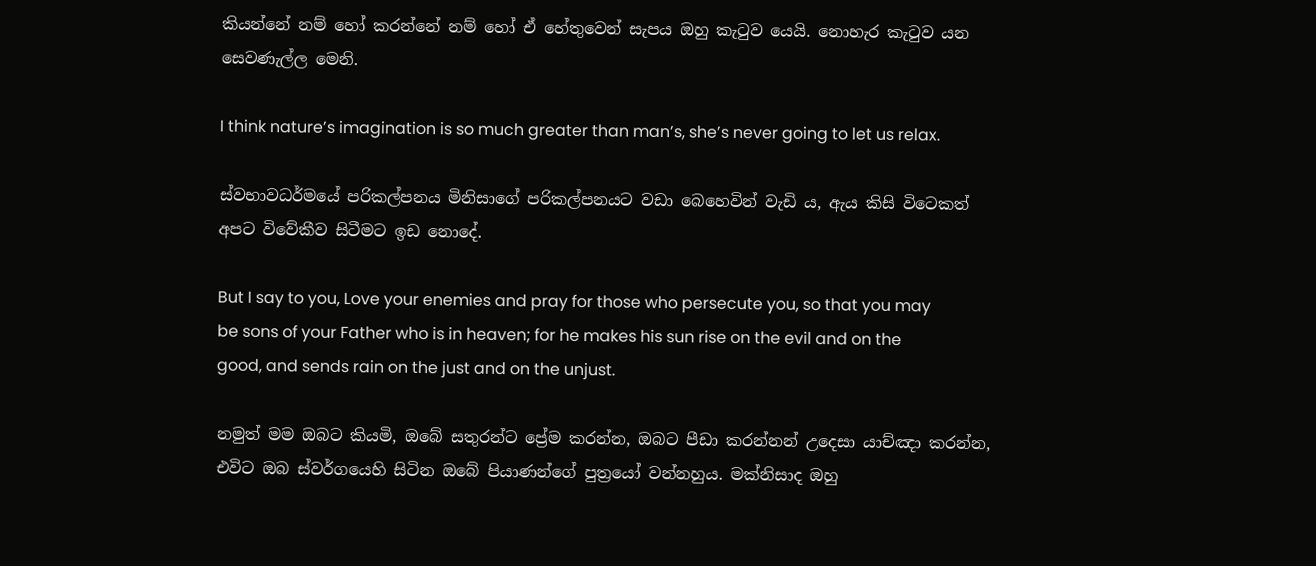කියන්නේ නම් හෝ කරන්නේ නම් හෝ ඒ හේතුවෙන් සැපය ඔහු කැටුව යෙයි. නොහැර කැටුව යන සෙවණැල්ල මෙනි.

I think nature’s imagination is so much greater than man’s, she’s never going to let us relax.

ස්වභාවධර්මයේ පරිකල්පනය මිනිසාගේ පරිකල්පනයට වඩා බෙහෙවින් වැඩි ය, ඇය කිසි විටෙකත් අපට විවේකීව සිටීමට ඉඩ නොදේ.

But I say to you, Love your enemies and pray for those who persecute you, so that you may be sons of your Father who is in heaven; for he makes his sun rise on the evil and on the good, and sends rain on the just and on the unjust.

නමුත් මම ඔබට කියමි, ඔබේ සතුරන්ට ප්‍රේම කරන්න, ඔබට පීඩා කරන්නන් උදෙසා යාච්ඤා කරන්න, එවිට ඔබ ස්වර්ගයෙහි සිටින ඔබේ පියාණන්ගේ පුත්‍රයෝ වන්නහුය. මක්නිසාද ඔහු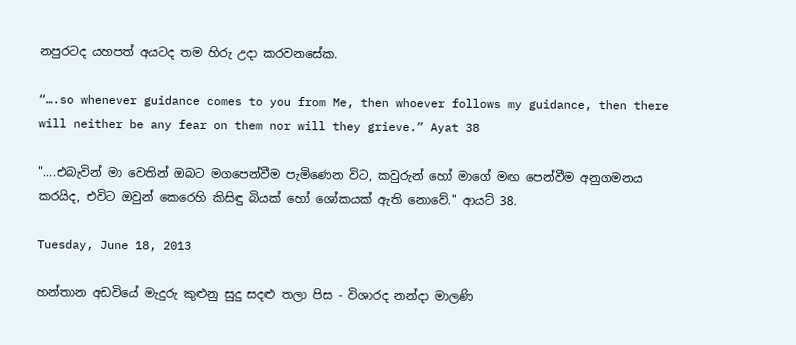නපුරටද යහපත් අයටද තම හිරු උදා කරවනසේක.

“….so whenever guidance comes to you from Me, then whoever follows my guidance, then there will neither be any fear on them nor will they grieve.” Ayat 38

"....එබැවින් මා වෙතින් ඔබට මගපෙන්වීම පැමිණෙන විට, කවුරුන් හෝ මාගේ මඟ පෙන්වීම අනුගමනය කරයිද, එවිට ඔවුන් කෙරෙහි කිසිඳු බියක් හෝ ශෝකයක් ඇති නොවේ." ආයට් 38.

Tuesday, June 18, 2013

හන්තාන අඩවියේ මැදුරු කුළුනු සුදු සදළු තලා පිස - විශාරද නන්දා මාලණි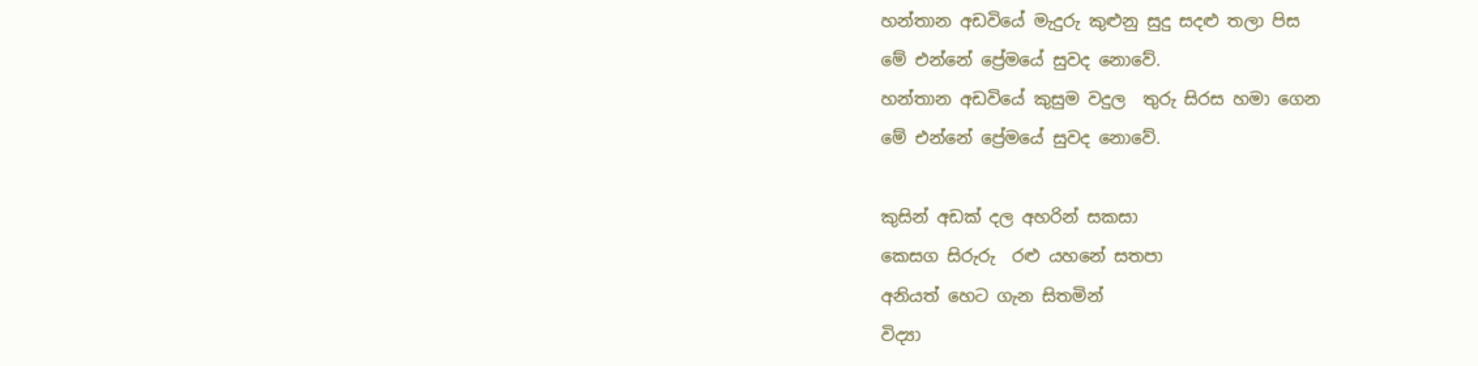හන්තාන අඩවියේ මැදුරු කුළුනු සුදු සදළු තලා පිස
මේ එන්නේ ප්‍රේමයේ සුවද නොවේ.
හන්තාන අඩවියේ කුසුම වදුල  තුරු සිරස හමා ගෙන
මේ එන්නේ ප්‍රේමයේ සුවද නොවේ.

කුසින් අඩක් දල අහරින් සකසා
කෙසග සිරුරු  රළු යහනේ සතපා
අනියත් හෙට ගැන සිතමින්
විද්‍යා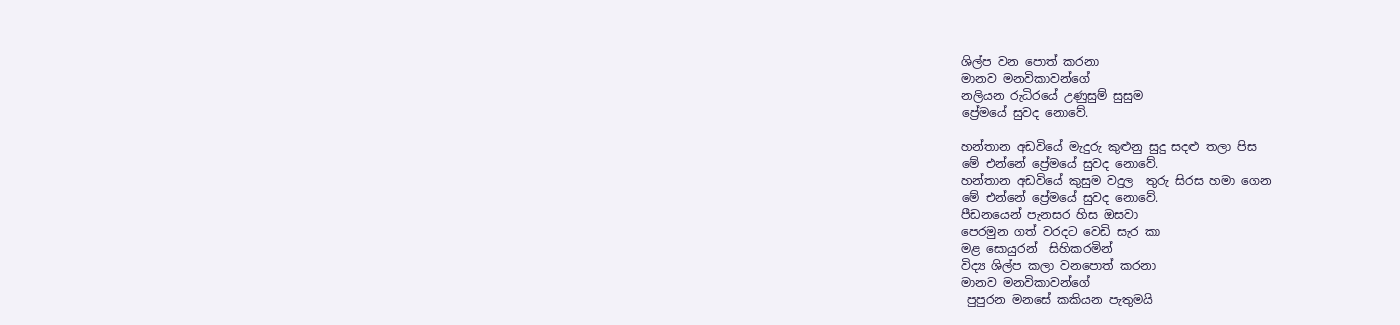ශිල්ප වන පොත් කරනා
මානව මනවිකාවන්ගේ
නලියන රුධිරයේ උණුසුම් සුසුම
ප්‍රේමයේ සුවද නොවේ.

හන්තාන අඩවියේ මැදුරු කුළුනු සුදු සදළු තලා පිස
මේ එන්නේ ප්‍රේමයේ සුවද නොවේ.
හන්තාන අඩවියේ කුසුම වදුල  තුරු සිරස හමා ගෙන
මේ එන්නේ ප්‍රේමයේ සුවද නොවේ.
පීඩනයෙන් පැනසර හිස ඔසවා
පෙරමුන ගත් වරදට වෙඩි සැර කා
මළ සොයුරන්  සිහිකරමින්
විද්‍ය ශිල්ප කලා වනපොත් කරනා
මානව මනවිකාවන්ගේ
 පුපුරන මනසේ කකියන පැතුමයි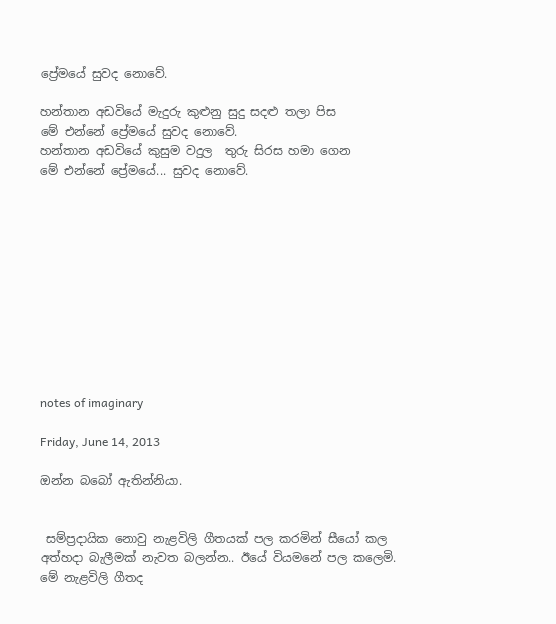ප්‍රේමයේ සුවද නොවේ.

හන්තාන අඩවියේ මැදුරු කුළුනු සුදු සදළු තලා පිස
මේ එන්නේ ප්‍රේමයේ සුවද නොවේ.
හන්තාන අඩවියේ කුසුම වදුල  තුරු සිරස හමා ගෙන
මේ එන්නේ ප්‍රේමයේ... සුවද නොවේ.











notes of imaginary

Friday, June 14, 2013

ඔන්න බබෝ ඇතින්නියා.


 සම්ප්‍රදායික නොවු නැළවිලි ගීතයක් පල කරමින් සීයෝ කල අත්හදා බැලීමක් නැවත බලන්න.. ඊයේ වියමනේ පල කලෙමි.
මේ නැළවිලි ගීතද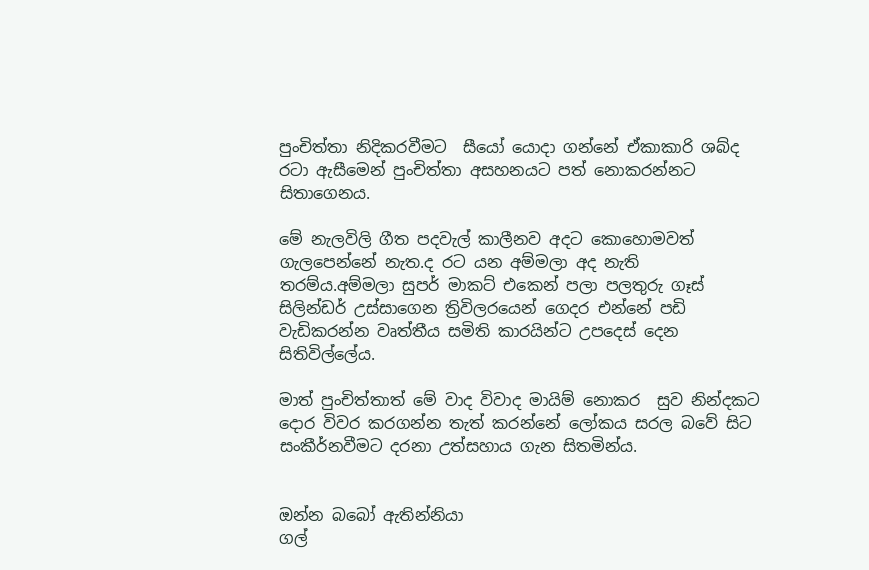පුංචිත්තා නිදිකරවීමට  සීයෝ යොදා ගන්නේ ඒකාකාරි ශබ්ද රටා ඇසීමෙන් පුංචිත්තා අසහනයට පත් නොකරන්නට සිතාගෙනය.

මේ නැලවිලි ගීත පදවැල් කාලීනව අදට කොහොමවත් ගැලපෙන්නේ නැත.ද රට යන අම්මලා අද නැති තරම්ය.අම්මලා සුපර් මාකට් එකෙන් පලා පලතුරු ගෑස්  සිලින්ඩර් උස්සාගෙන ත්‍රිවිලරයෙන් ගෙදර එන්නේ පඩි වැඩිකරන්න වෘත්තීය සමිති කාරයින්ට උපදෙස් දෙන සිතිවිල්ලේය.

මාත් පුංචිත්තාත් මේ වාද විවාද මායිම් නොකර  සුව නින්දකට දොර විවර කරගන්න තැත් කරන්නේ ලෝක‍ය සරල බවේ සිට සංකීර්නවීමට දරනා උත්සහාය ගැන සිතමින්ය.


ඔන්න බබෝ ඇතින්නියා
ගල්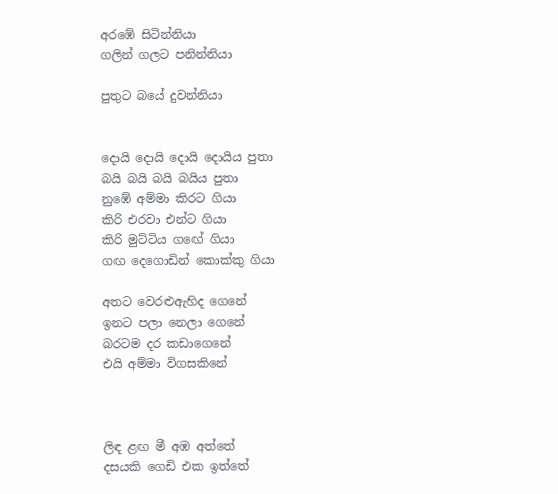අරඹේ සිටින්නියා
ගලින් ගලට පනින්නියා

පුතුට බයේ දුවන්නියා


දොයි දොයි දොයි දොයිය පුතා
බයි බයි බයි බයිය පුතා
නුඹේ අම්මා කිරට ගියා
කිරි එරවා එන්ට ගියා
කිරි මුට්ටිය ගඟේ ගියා
ගඟ දෙගොඩින් කොක්කු ගියා

අතට වෙරළුඇහිද ගෙනේ
ඉනට පලා නෙලා ගෙනේ
බරටම දර කඩාගෙනේ
එයි අම්මා විගසකිනේ



ලිඳ ළඟ මී අඹ අත්තේ
දසයකි ගෙඩි එක ඉත්තේ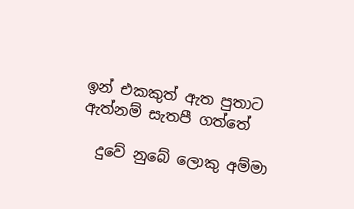ඉන් එකකුත් ඇත පුතාට
ඇත්නම් සැතපී ගත්තේ

  දුවේ නුබේ ලොකු අම්මා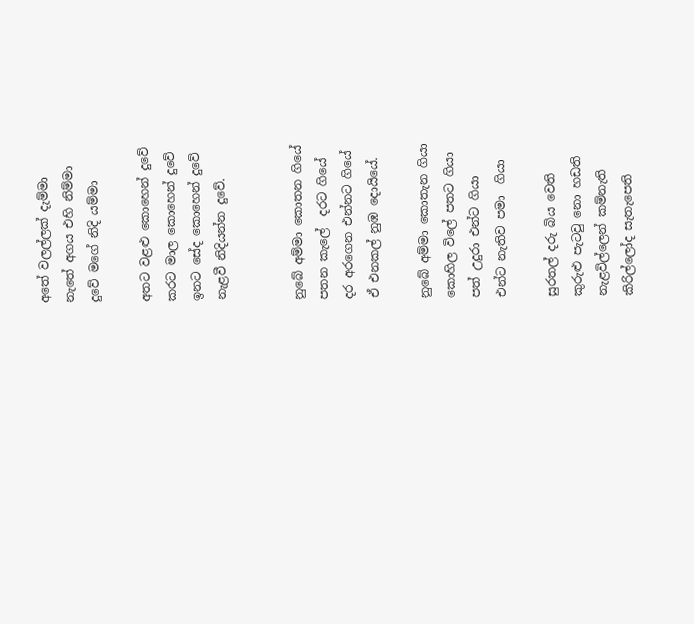අතේ වලල්ලක් දැම්මා
නැතේ අගය එහි නිම්මා
දුවේ මගේ නිදි යම්මා

අතට වළළු කොහෙන් දුවේ
කරට මාල කොහෙන් දුවේ
ඉනට සේද කොහෙන් දුවේ
නැළවී නිදියන්න දුවේ.


නුබේ අම්මා කොතන ගියේ
පතන කැලේ  දරට ගියේ
දර අරගෙන එන්නට ගියේ
ඒ එනකල් නුඹ දොයියේ.

නුබේ අම්මා කොතැන ගියා
කොහිල විලේ පතට ගියා
පත් උදුරා එන්ට ගියා
එන්ට නැතිව පමා  ගියා

සුරතල් දරු බිය වෙති
කුරුළු පැටවු නො හඩති
නැළවිල්ලෙන් කම්නැති
කිරිල්ලෝද සැතැපෙති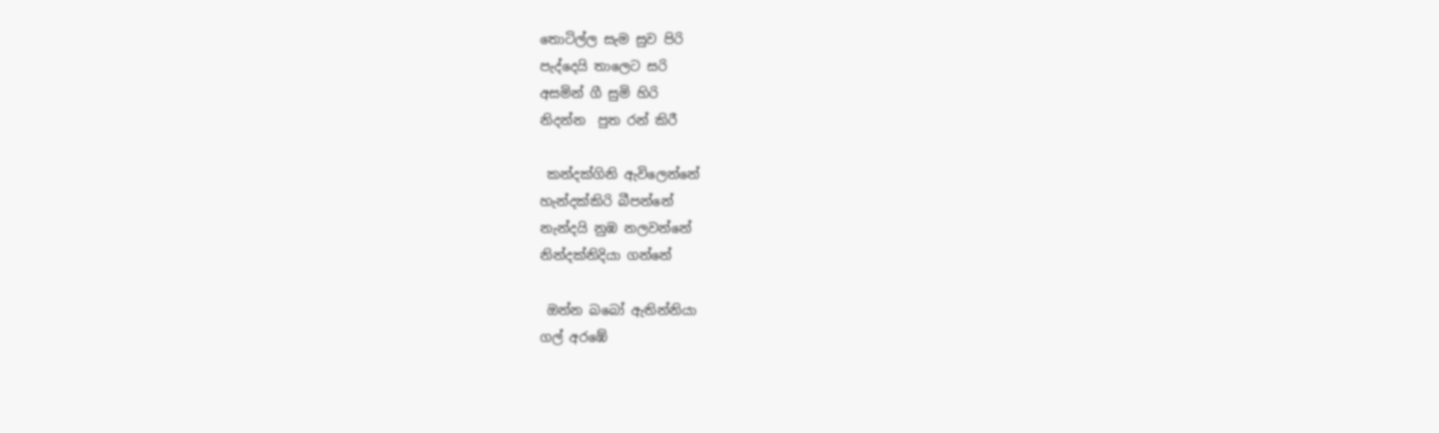තොටිල්ල සැම සුව පිරි
පැද්දෙයි තාලෙට සරි
අසමින් ගී සුමි හිරි
නිදන්න  පුත රන් කිරී

 කන්දක්ගිනි ඇවිලෙන්නේ
හැන්දක්කිරි බීපන්නේ
නැන්දයි නුඹ නලවන්නේ
නින්දක්නිදියා ගන්නේ

 ඔන්න බබෝ ඇතින්නියා
ගල් අරඹේ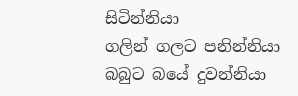සිටින්නියා
ගලින් ගලට පනින්නියා
බබුට බයේ දුවන්නියා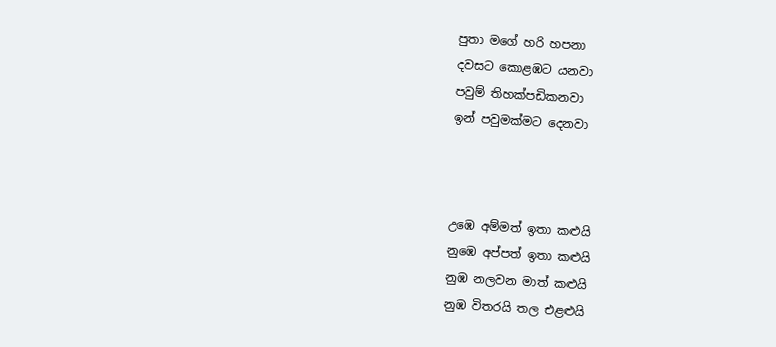පුතා මගේ හරි හපනා
දවසට කොළඹට යනවා
පවුම් තිහක්පඩිකනවා
ඉන් පවුමක්මට දෙනවා



උඹෙ අම්මත් ඉතා කළුයි
නුඹෙ අප්පත් ඉතා කළුයි
නුඹ නලවන මාත් කළුයි
නුඹ විතරයි තල එළළුයි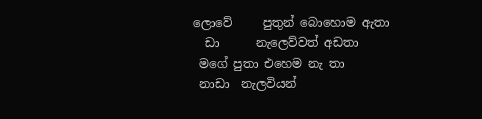ලොවේ     පුතුන් බොහොම ඇතා
  ඩා      නැලෙව්වත් අඩතා
 මගේ පුතා එහෙම නැ තා
 නාඩා  නැලවියන්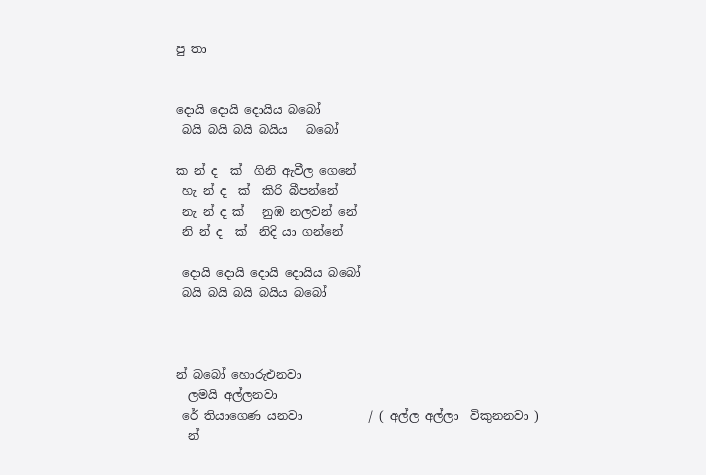පු තා


දොයි දොයි දොයිය බබෝ
 බයි බයි බයි බයිය   බබෝ

ක න් ද  ක්  ගිනි ඇවීල ගෙනේ
 හැ න් ද  ක්  කිරි බීපන්නේ
 නැ න් ද ක්   නුඹ නලවන් නේ
 නි න් ද  ක්  නිදි යා ගන්නේ

 දොයි දොයි දොයි දොයිය බබෝ
 බයි බයි බයි බයිය බබෝ



න් බබෝ හොරුඑනවා
  ලමයි අල්ලනවා
 රේ තියාගෙණ යනවා           / ( අල්ල අල්ලා  විකුනනවා )
  න්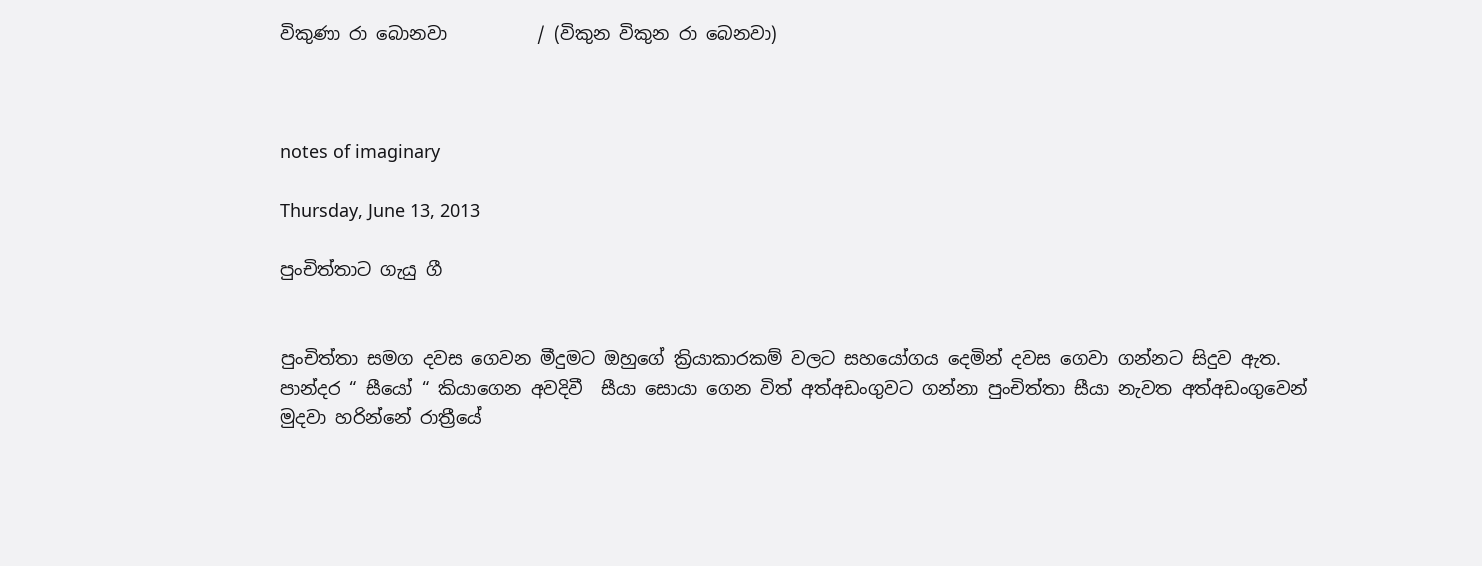විකුණා රා බොනවා          / (විකුන විකුන රා බෙනවා)



notes of imaginary

Thursday, June 13, 2013

පුංචිත්තාට ගැයු ගී


පුංචිත්තා සමග දවස ගෙවන මීදුමට ඔහුගේ ක්‍රියාකාරකම් වලට සහයෝගය දෙමින් දවස ගෙවා ගන්නට සිදුව ඇත. පාන්දර “ සීයෝ “ කියාගෙන අවදිවී  සීයා සොයා ගෙන විත් අත්අඩංගුවට ගන්නා පුංචිත්තා සීයා නැවත අත්අඩංගුවෙන් මුදවා හරින්නේ රාත්‍රීයේ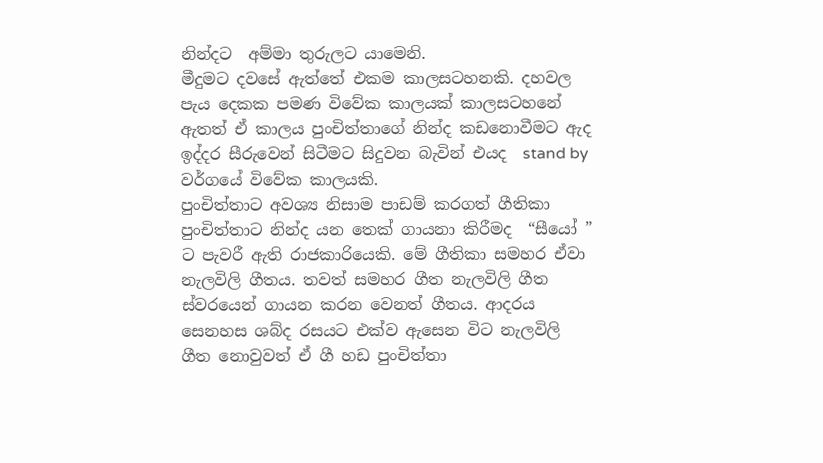නින්දට  අම්මා තුරුලට යාමෙනි.
මීදුමට දවසේ ඇත්තේ එකම කාලසටහනකි. දහවල පැය දෙකක පමණ විවේක කාලයක් කාලසටහනේ ඇතත් ඒ කාලය පුංචිත්තාගේ නින්ද කඩනොවීමට ඇද ඉද්දර සීරුවෙන් සිටීමට සිදුවන බැවින් එයද  stand by වර්ගයේ විවේක කාලයකි.
පුංචිත්තාට අවශ්‍ය නිසාම පාඩම් කරගත් ගීතිකා පුංචිත්තාට නින්ද යන තෙක් ගායනා කිරීමද  “සීයෝ ” ට පැවරී ඇති රාජකාරියෙකි. මේ ගීතිකා සමහර ඒවා නැලවිලි ගීතය. තවත් සමහර ගීත නැලවිලි ගීත ස්වරයෙන් ගායන කරන වෙනත් ගීතය. ආදරය සෙනහස ශබ්ද රසයට එක්ව ඇසෙන විට නැලවිලි ගීත නොවුවත් ඒ ගී හඩ පුංචිත්තා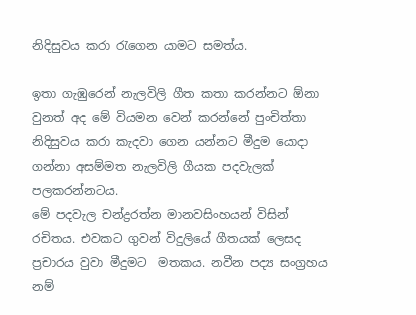නිදිසුවය කරා රැගෙන යාමට සමත්ය.

ඉතා ගැඹුරෙන් නැලවිලි ගීත කතා කරන්නට ඕනා වුනත් අද මේ වියමන වෙන් කරන්නේ පුංචිත්තා නිදිසුවය කරා කැදවා ගෙන යන්නට මීදුම යොදා ගන්නා අසම්මත නැලවිලි ගීයක පදවැලක් පලකරන්නටය.
මේ පදවැල චන්ද්‍රරත්න මානවසිංහයන් විසින් රචිතය. එවකට ගුවන් විදුලියේ ගීතයක් ලෙසද ප්‍රචාරය වුවා මීදුමට  මතකය. නවීන පද්‍ය සංග්‍රහය නම්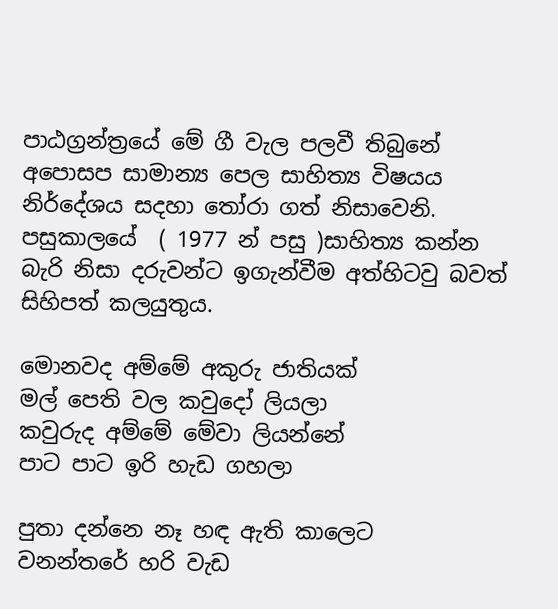පාඨග්‍රන්ත්‍රයේ මේ ගී වැල පලවී තිබුනේ අපොසප සාමාන්‍ය පෙල සාහිත්‍ය විෂයය නිර්දේශය සදහා තෝරා ගත් නිසාවෙනි.
පසුකාලයේ  ( 1977 න් පසු )සාහිත්‍ය කන්න බැරි නිසා දරුවන්ට ඉගැන්වීම අත්හිටවු බවත් සිහිපත් කලයුතුය.

මොනවද අම්මේ අකුරු ජාතියක්
මල් පෙති වල කවුදෝ ලියලා
කවුරුද අම්මේ මේවා ලියන්නේ
පාට පාට ඉරි හැඩ ගහලා

පුතා දන්නෙ නෑ හඳ ඇති කාලෙට
වනන්තරේ හරි වැඩ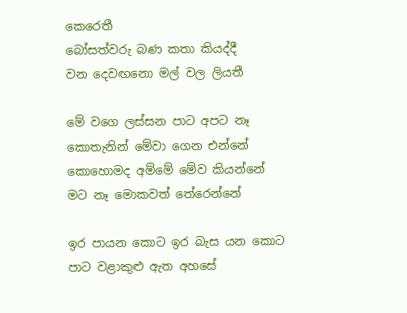කෙරෙතී
බෝසත්වරු බණ කතා කියද්දී
වන දෙවඟනො මල් වල ලියතී

මේ වගෙ ලස්සන පාට අපට නෑ
කොතැනින් මේවා ගෙන එන්නේ
කොහොමද අම්මේ මේව කියන්නේ
මට නෑ මොකවත් තේරෙන්නේ

ඉර පායන කොට ඉර බැස යන කොට
පාට වළාකුළු ඇත අහසේ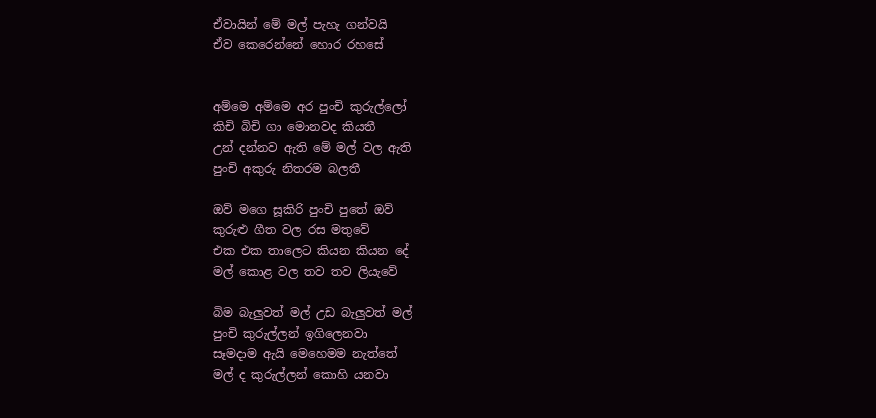ඒවායින් මේ මල් පැහැ ගන්වයි
ඒව කෙරෙන්නේ හොර රහසේ


අම්මෙ අම්මෙ අර පුංචි කුරුල්ලෝ
කිචි බිචි ගා මොනවද කියතී
උන් දන්නව ඇති මේ මල් වල ඇති
පුංචි අකුරු නිතරම බලතී

ඔව් මගෙ සූකිරි පුංචි පුතේ ඔව්
කුරුළු ගීත වල රස මතුවේ
එක එක තාලෙට කියන කියන දේ
මල් කොළ වල තව තව ලියැවේ

බිම බැලුවත් මල් උඩ බැලුවත් මල්
පුංචි කුරුල්ලන් ඉගිලෙනවා
සෑමදාම ඇයි මෙහෙමම නැත්තේ
මල් ද කුරුල්ලන් කොහි යනවා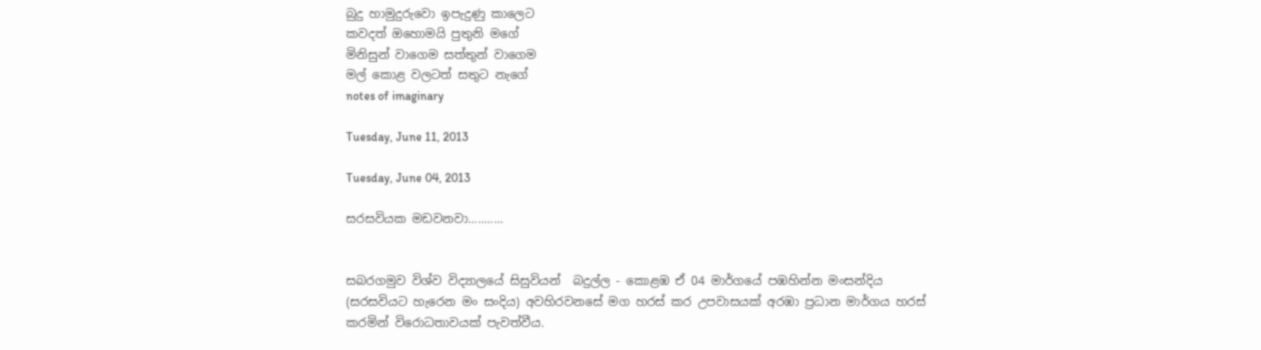බුදු හාමුදුරුවො ඉපැදුණු කාලෙට
කවදත් ඔහොමයි පුතුනි මගේ
මිනිසුන් වාගෙම සත්තුන් වාගෙම
මල් කොළ වලටත් සතුට නැගේ
notes of imaginary

Tuesday, June 11, 2013

Tuesday, June 04, 2013

සරසවියක මඩවනවා...........


සබරගමුව විශ්ව විද්‍යාලයේ සිසුවියන්  බදුල්ල - කොළඹ ඒ 04 මාර්ගයේ පඹහින්න මංසන්දිය (සරසවියට හැරෙන මං සංදිය) අවහිරවනසේ මග හරස් කර උපවාසයක් අරඹා ප්‍රධාන මාර්ගය හරස් කරමින් වි‍රොධතාවයක් පැවත්වීය.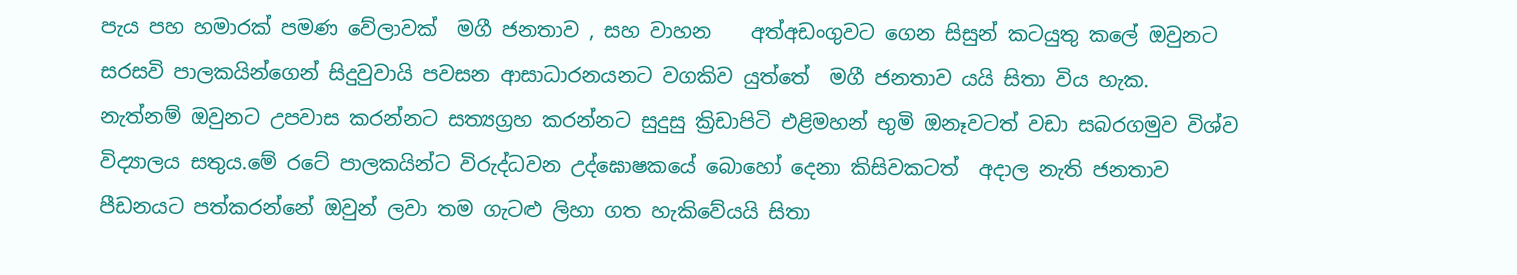පැය පහ හමාරක් පමණ වේලාවක්  මගී ජනතාව , සහ වාහන    අත්අඩංගුවට ගෙන සිසුන් කටයුතු කලේ ඔවුනට සරසවි පාලකයින්ගෙන් සිදුවුවායි පවසන ආසාධාරනයනට වගකිව යුත්තේ  මගී ජනතාව යයි සිතා විය හැක.
නැත්නම් ඔවුනට උපවාස කරන්නට සත්‍යග්‍රහ කරන්නට සුදුසු ක්‍රිඩාපිටි එළිමහන් භුමි ඔනෑවටත් වඩා සබරගමුව විශ්ව විද්‍යාලය සතුය.මේ රටේ පාලකයින්ට විරුද්ධවන උද්ඝොෂකයේ බොහෝ දෙනා කිසිවකටත්  අදාල නැති ජනතාව පීඩනයට පත්කරන්නේ ඔවුන් ලවා තම ගැටළු ලිහා ගත හැකිවේයයි සිතා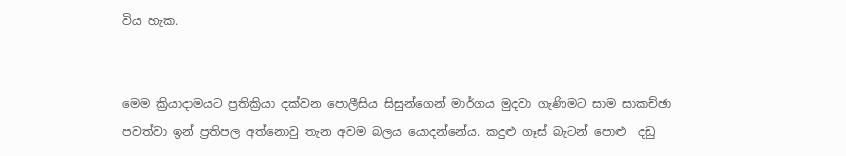විය හැක.


මෙම ක්‍රියාදාමයට ප්‍රතික්‍රියා දක්වන පොලීසිය සිසුන්ගෙන් මාර්ගය මුදවා ගැණිමට සාම සාකච්ඡා පවත්වා ඉන් ප්‍රතිපල අත්නොවු තැන අවම බලය යොදන්නේය. කදුළු ගෑස් බැටන් පොළු  දඩු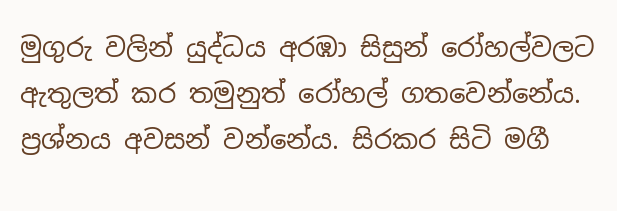මුගුරු වලින් යුද්ධය අරඹා සිසුන් රෝහල්වලට ඇතුලත් කර තමුනුත් රෝහල් ගතවෙන්නේය.
ප්‍රශ්නය අවසන් වන්නේය. සිරකර සිටි මගී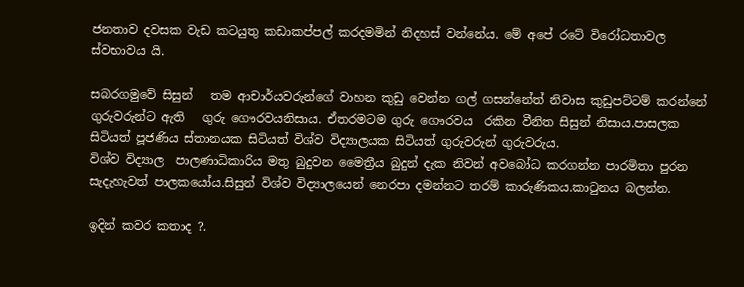ජනතාව දවසක වැඩ කටයුතු කඩාකප්පල් කරදමමින් නිදහස් වන්නේය. මේ අපේ රටේ විරෝධතාවල ස්වභාවය යි.

සබරගමුවේ සිසුන්   තම ආචාර්යවරුන්ගේ වාහන කුඩු වෙන්න ගල් ගසන්නේත් නිවාස කුඩුපට්ටම් කරන්නේ   ගුරුවරුන්ට ඇති   ගුරු ගෞරවයනිසාය. ඒතරමටම ගුරු ගෞරවය  රකින වීනිත සිසුන් නිසාය.පාසලක සිටියත් පූජණිය ස්තානයක සිටියත් විශ්ව විද්‍යාලයක සිටියත් ගුරුවරුන් ගුරුවරුය.
විශ්ව විද්‍යාල  පාලණාධිකාරිය මතු බුදුවන මෛත්‍රීය බුදුන් දැක නිවන් අවබෝධ කරගන්න පාරමිතා පුරන සැදැහැවත් පාලකයෝය.සිසුන් විශ්ව විද්‍යාලයෙන් නෙරපා දමන්නට තරම් කාරුණිකය.කාටුනය බලන්න.

ඉදින් කවර කතාද ?.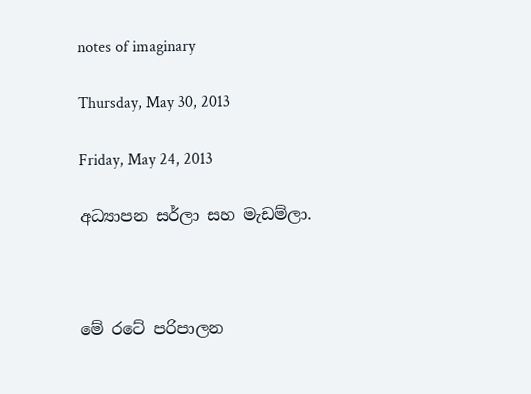notes of imaginary

Thursday, May 30, 2013

Friday, May 24, 2013

අධ්‍යාපන සර්ලා සහ මැඩම්ලා.



මේ රටේ පරිපාලන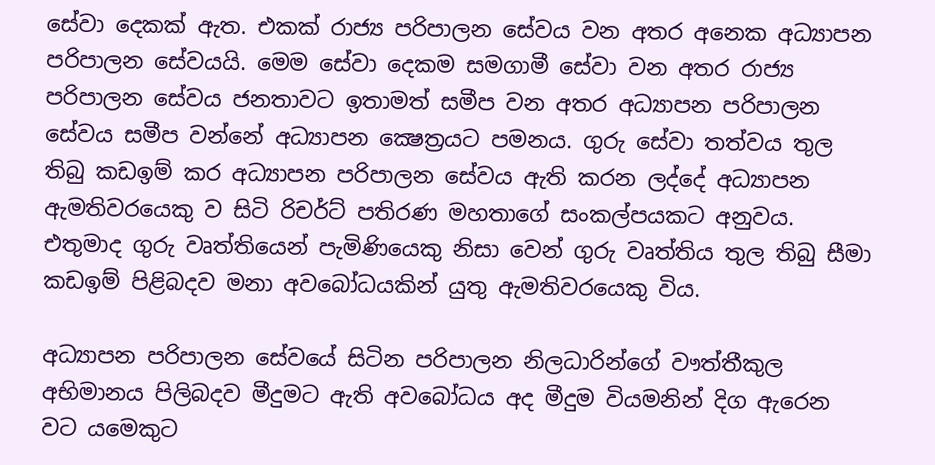සේවා දෙකක් ඇත. එකක් රාජ්‍ය පරිපාලන සේවය වන අතර අනෙක අධ්‍යාපන පරිපාලන සේවයයි. මෙම සේවා දෙකම සමගාමී සේවා වන අතර රාජ්‍ය පරිපාලන සේවය ජනතාවට ඉතාමත් සමීප වන අතර අධ්‍යාපන පරිපාලන සේවය සමීප වන්නේ අධ්‍යාපන ක්‍ෂෙත්‍රයට පමනය. ගුරු සේවා තත්වය තුල තිබු කඩඉම් කර අධ්‍යාපන පරිපාලන සේවය ඇති කරන ලද්දේ අධ්‍යාපන ඇමතිවරයෙකු ව සිටි රිචර්ට් පතිරණ මහතාගේ සංකල්පයකට අනුවය. එතුමාද ගුරු වෘත්තියෙන් පැමිණියෙකු නිසා වෙන් ගුරු වෘත්තිය තුල තිබු සීමා කඩඉම් පිළිබදව මනා අවබෝධයකින් යුතු ඇමතිවරයෙකු විය.

අධ්‍යාපන පරිපාලන සේවයේ සිටින පරිපාලන නිලධාරින්ගේ වෟත්තීකුල අභිමානය පිලිබදව මීදුමට ඇති අවබෝධය අද මීදුම වියමනින් දිග ඇරෙන වට යමෙකුට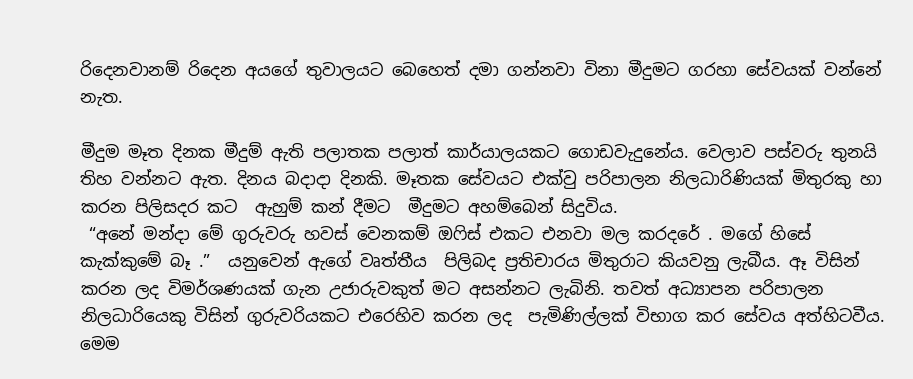රිදෙනවානම් රිදෙන අයගේ තුවාලයට බෙහෙත් දමා ගන්නවා විනා මීදුමට ගරහා සේවයක් වන්නේ නැත.

මීදුම මෑත දිනක මීදුම් ඇති පලාතක පලාත් කාර්යාලයකට ගොඩවැදුනේය. වෙලාව පස්වරු තුනයි තිහ වන්නට ඇත. දිනය බදාදා දිනකි. මෑතක සේවයට එක්වු පරිපාලන නිලධාරිණියක් මිතුරකු හා කරන පිලිසදර කට  ඇහුම් කන් දීමට  මීදුමට අහම්බෙන් සිදුවිය.
 “අනේ මන්දා මේ ගුරුවරු හවස් වෙනකම් ඔ‍ෆිස් එකට එනවා මල කරදරේ . මගේ හිසේ කැක්කුමේ බෑ .”  යනුවෙන් ඇගේ වෘත්තීය  පිලිබද ප්‍රතිචාරය මිතුරාට කියවනු ලැබීය. ඈ විසින් කරන ලද විමර්ශණයක් ගැන උජාරුවකුත් මට අසන්නට ලැබිනි. තවත් අධ්‍යාපන පරිපාලන නිලධාරියෙකු විසින් ගුරුවරියකට එරෙහිව කරන ලද  පැමිණිල්ලක් විභාග කර සේවය අත්හිටවීය. මෙම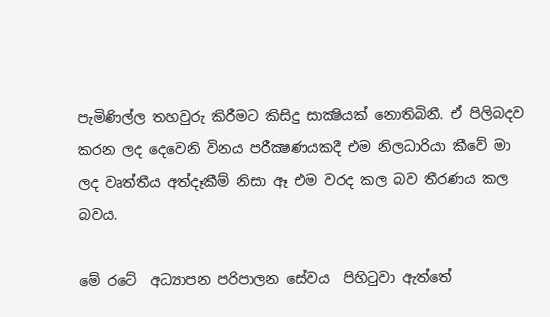පැමිණිල්ල තහවුරු කිරීමට කිසිදු සාක්‍ෂියක් නොතිබිනී. ඒ පිලිබදව කරන ලද දෙවෙනි විනය පරීක්‍ෂණයකදී එම නිලධාරියා කීවේ මා ලද වෘත්තීය අත්දෑකීම් නිසා ඈ එම වරද කල බව තීරණය කල බවය.

මේ රටේ  අධ්‍යාපන පරිපාලන සේවය  පිහිටුවා ඇත්තේ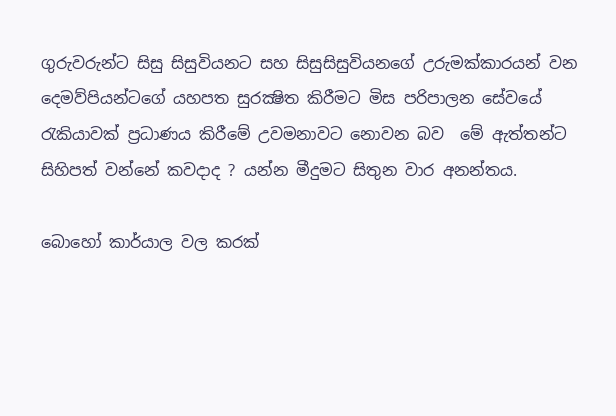ගුරුවරුන්ට සිසු සිසුවියනට සහ සිසුසිසුවියනගේ උරුමක්කාරයන් වන දෙමව්පියන්ටගේ යහපත සුරක්‍ෂිත කිරීමට මිස පරිපාලන සේවයේ රැකියාවක් ප්‍රධාණය කිරීමේ උවමනාවට නොවන බව  මේ ඇත්තන්ට සිහිපත් වන්නේ කවදාද ? යන්න මීදුමට සිතුන වාර අනන්තය.

බොහෝ කාර්යාල වල කරක්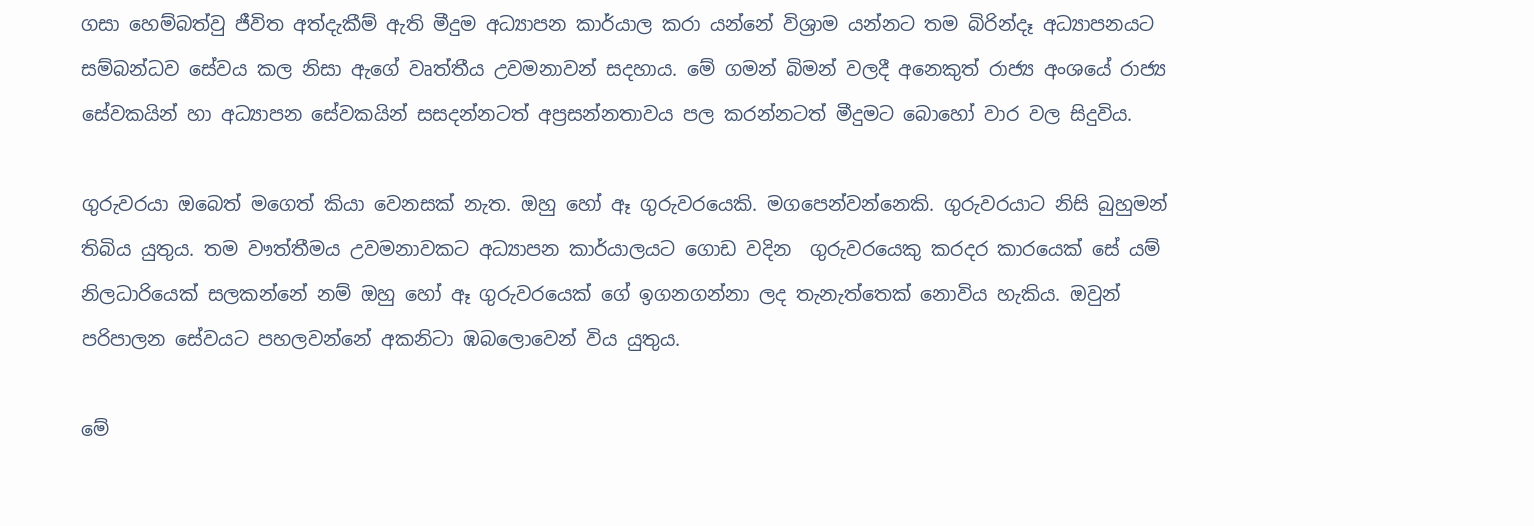ගසා හෙම්බත්වු ජීවිත අත්දැකීම් ඇති මීදුම අධ්‍යාපන කාර්යාල කරා යන්නේ විශ්‍රාම යන්නට තම බිරින්දෑ අධ්‍යාපනයට සම්බන්ධව සේවය කල නිසා ඇගේ වෘත්තීය උවමනාවන් සදහාය. මේ ගමන් බිමන් වලදී අනෙකුත් රාජ්‍ය අංශයේ රාජ්‍ය සේවකයින් හා අධ්‍යාපන සේවකයින් සසදන්නටත් අප්‍රසන්නතාවය පල කරන්නටත් මීදුමට බොහෝ වාර වල සිදුවිය.

ගුරුවරයා ඔබෙත් මගෙත් කියා වෙනසක් නැත. ඔහු හෝ ඈ ගුරුවරයෙකි. මගපෙන්වන්නෙකි. ගුරුවරයාට නිසි බුහුමන් තිබිය යුතුය. තම වෟත්තීමය උවමනාවකට අධ්‍යාපන කාර්යාලයට ගොඩ වදින  ගුරුවරයෙකු කරදර කාරයෙක් සේ යම් නිලධාරියෙක් සලකන්නේ නම් ඔහු හෝ ඈ ගුරුවරයෙක් ගේ ඉගනගන්නා ලද තැනැත්තෙක් නොවිය හැකිය. ඔවුන්  පරිපාලන සේවයට පහලවන්නේ අකනිටා ඹබලොවෙන් විය යුතුය.

මේ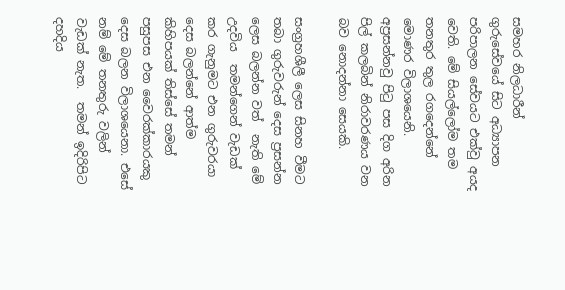සමහර නිලධාරීන් ගුරුසේවයේ සිට අධ්‍යාපන පරිපාලන සේවයට එක්වු අයද වෙති. මේ සියල්ලෝම තම තනතුර තුල රගදෙන්නේ මොණර විලාශයෙනි. අප්‍රසන්නවු පිටු පස දිග අරින පිල් කලබින් නිරාවරණය වන බව නොදන්නා සෙයකි.

සංග්‍රහශීලී ලෙස සිනහ වීමට තබා ගුරුවරුන් දෙස ප්‍රසන්න ලෙස බලන්න වත්  නැති මේ උදවිය  තමන්ගෙන් වැඩක්‌ කර ගැනුමට එන ගුරුවරයා  දෙස බලන්නේ ආත්ම කිහිපයක්‌ තිස්‌සේ තමන් පසුපස එන වෛරක්‌කාරයකු දෙස බලන විලාශයෙනා. එසේ  නම් මේ තනතුරු වලින් වැඩක් නැත.  තමන් ඉදිරිපිට දහදිය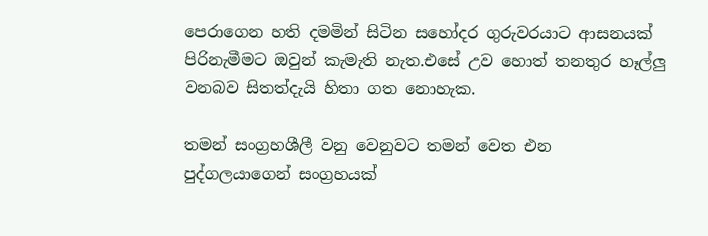පෙරාගෙන හති දමමින් සිටින සහෝදර ගුරුවරයාට ආසනයක්‌ පිරිනැමීමට ඔවුන් කැමැති නැත.එසේ උව හොත් තනතුර හෑල්ලු වනබව සිතත්දැයි හිතා ගත නොහැක.

තමන් සංග්‍රහශීලී වනු වෙනුවට තමන් වෙත එන පුද්ගලයාගෙන් සංග්‍රහයක්‌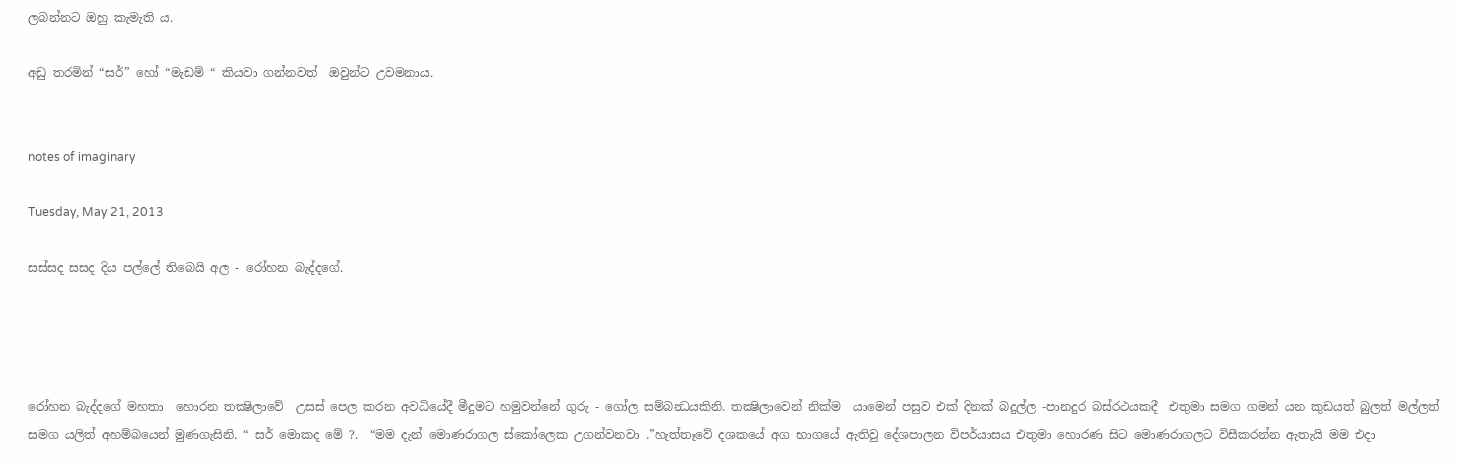ලබන්නට ඔහු කැමැති ය.

අඩු තරමින් “සර්” හෝ “මැඩම් “ කියවා ගන්නවත්  ඔවුන්ට උවමනාය.


notes of imaginary

Tuesday, May 21, 2013

සස්සද සසද දිය පල්ලේ තිබෙයි අල - රෝහන බැද්දගේ.




රෝහන බැද්දගේ මහතා  හොරන තක්‍ෂිලාවේ  උසස් පෙල කරන අවධියේදී මීදුමට හමුවන්නේ ගුරු - ගෝල සම්බන්‍ධයකිනි. තක්‍ෂිලාවෙන් නික්ම  යාමෙන් පසුව එක් දිනක් බදුල්ල -පානදුර බස්රථයකදී  එතුමා සමග ගමන් යන කුඩයත් බුලත් මල්ලත් සමග යලිත් අහම්බයෙන් මුණගැසිනි. “ සර් මොකද මේ ?.  “මම දැන් මොණරාගල ස්කෝලෙක උගන්වනවා .”හැත්තෑවේ දශකයේ අග භාගයේ ඇතිවු දේශපාලන විපර්යාසය එතුමා හොරණ සිට මොණරාගලට විසීකරන්න ඇතැයි මම එදා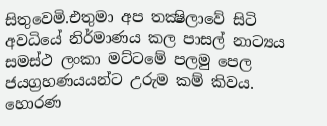සිතුවෙමි.එතුමා අප තක්‍ෂිලාවේ සිටි අවධියේ නිර්මාණය කල පාසල් නාට්‍යය සමස්ථ ලංකා මට්ටමේ පලමු පෙල ජයග්‍රහණයයන්ට උරුම කම් කිවය. හොරණ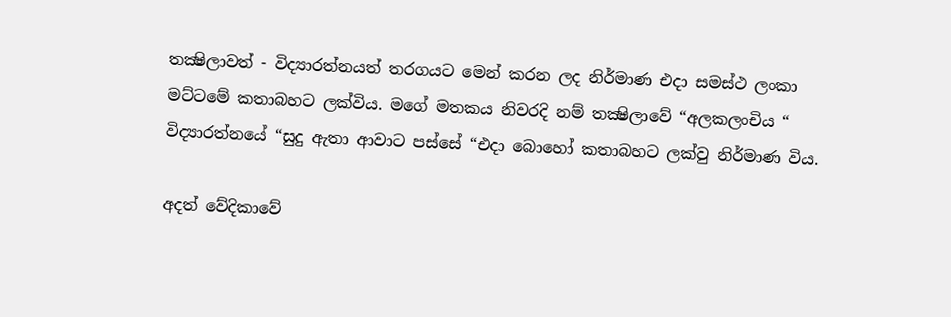තක්‍ෂිලාවත් - විද්‍යාරත්නයත් තරගයට මෙන් කරන ලද නිර්මාණ එදා සමස්ථ ලංකා මට්ටමේ කතාබහට ලක්විය. මගේ මතකය නිවරදි නම් තක්‍ෂිලාවේ “අලකලංචිය “ විද්‍යාරත්නයේ “සුදු ඇතා ආවාට පස්සේ “එදා බොහෝ කතාබහට ලක්වු නිර්මාණ විය.

අදත් වේදිකාවේ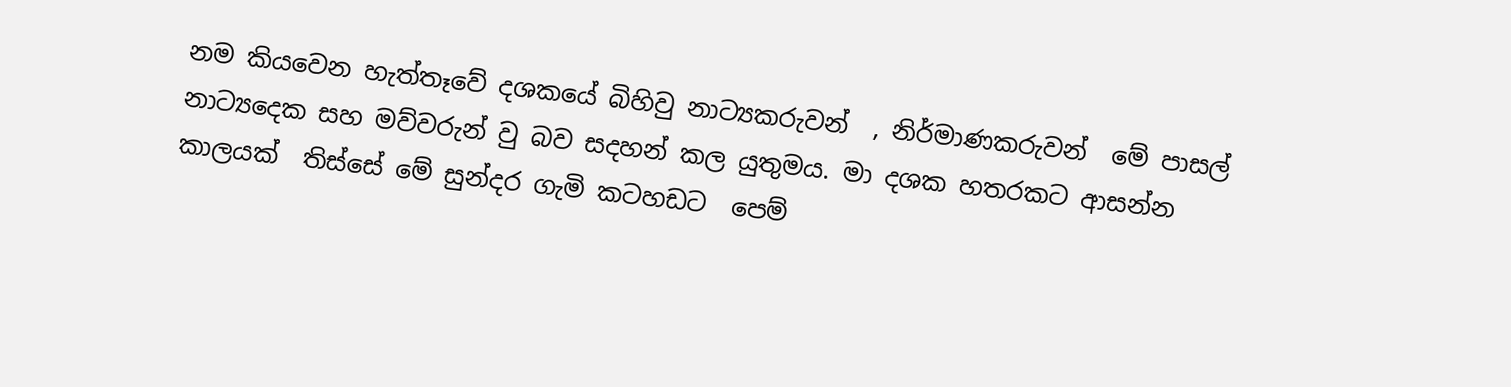නම කියවෙන හැත්තෑවේ දශකයේ බිහිවු නාට්‍යකරුවන්  , නිර්මාණකරුවන්  මේ පාසල් නාට්‍යදෙක සහ මව්වරුන් වු බව සදහන් කල යුතුමය. මා දශක හතරකට ආසන්න කාලයක්  තිස්සේ මේ සුන්දර ගැමි කටහඩට  පෙම්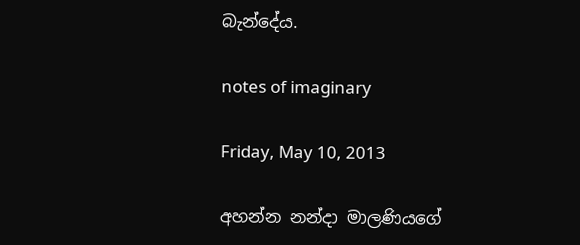බැන්දේය.

notes of imaginary

Friday, May 10, 2013

අහන්න නන්දා මාලණියගේ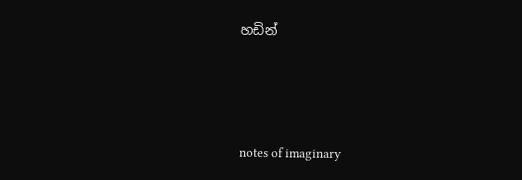හඩින්




notes of imaginary